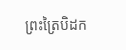ព្រះត្រៃបិដក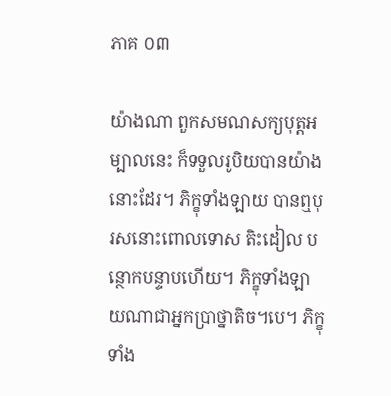ភាគ ០៣

យ៉ាងណា ពួកសមណសក្យបុត្ដអម្បាលនេះ ក៏ទទួលរូបិយបានយ៉ាងនោះដែរ។ ភិក្ខុទាំងឡាយ បានឮបុរសនោះពោលទោស តិះដៀល បន្ថោកបន្ទាបហើយ។ ភិក្ខុទាំងឡាយណាជាអ្នកប្រាថ្នាតិច។បេ។ ភិក្ខុទាំង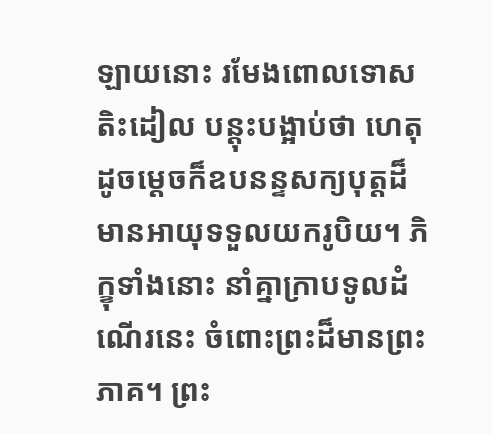ឡាយនោះ រមែងពោលទោស តិះដៀល បន្ដុះបង្អាប់ថា ហេតុដូចម្ដេចក៏ឧបនន្ទសក្យបុត្ដដ៏មានអាយុទទួលយករូបិយ។ ភិក្ខុទាំងនោះ នាំគ្នាក្រាបទូលដំណើរនេះ ចំពោះព្រះដ៏មានព្រះភាគ។ ព្រះ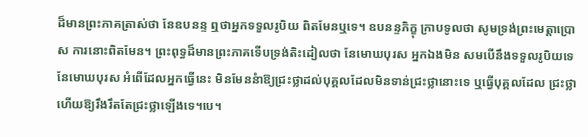ដ៏មានព្រះភាគត្រាស់ថា នែឧបនន្ទ ឮថាអ្នកទទួលរូបិយ ពិតមែនឬទេ។ ឧបនន្ទភិក្ខុ ក្រាបទូលថា សូមទ្រង់ព្រះមេត្ដាប្រោស ការនោះពិតមែន។ ព្រះពុទ្ធដ៏មានព្រះភាគទើបទ្រង់តិះដៀលថា នែមោឃបុរស អ្នកឯងមិន សមបើនឹងទទួលរូបិយទេ នែមោឃបុរស អំពើដែលអ្នកធ្វើនេះ មិនមែននំាឱ្យជ្រះថ្លាដល់បុគ្គលដែលមិនទាន់ជ្រះថ្លានោះទេ ឬធ្វើបុគ្គលដែល ជ្រះថ្លាហើយឱ្យរឹងរឹតតែជ្រះថ្លាឡើងទេ។បេ។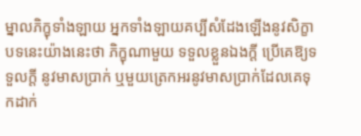ម្នាលភិក្ខុទាំងឡាយ អ្នកទាំងឡាយគប្បីសំដែងឡើងនូវសិក្ខាបទនេះយ៉ាងនេះថា ភិក្ខុណាមួយ ទទួលខ្លួនឯងក្ដី ប្រើគេឱ្យទទួលក្ដី នូវមាសប្រាក់ ឬមួយត្រេកអរនូវមាសប្រាក់ដែលគេទុកដាក់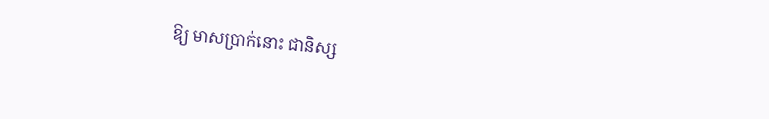ឱ្យ មាសប្រាក់នោះ ជានិស្ស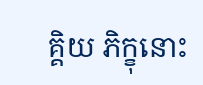គ្គិយ ភិក្ខុនោះ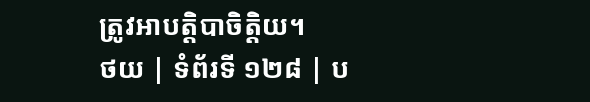ត្រូវអាបត្ដិបាចិត្ដិយ។
ថយ | ទំព័រទី ១២៨ | ប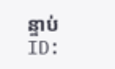ន្ទាប់
ID: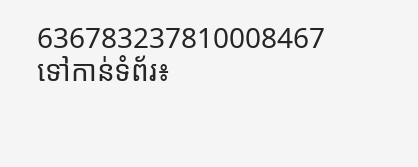636783237810008467
ទៅកាន់ទំព័រ៖